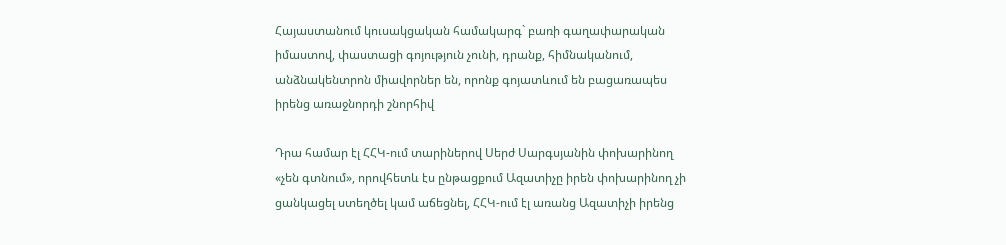Հայաստանում կուսակցական համակարգ` բառի գաղափարական իմաստով, փաստացի գոյություն չունի, դրանք, հիմնականում, անձնակենտրոն միավորներ են, որոնք գոյատևում են բացառապես իրենց առաջնորդի շնորհիվ

Դրա համար էլ ՀՀԿ-ում տարիներով Սերժ Սարգսյանին փոխարինող «չեն գտնում», որովհետև էս ընթացքում Ազատիչը իրեն փոխարինող չի ցանկացել ստեղծել կամ աճեցնել, ՀՀԿ-ում էլ առանց Ազատիչի իրենց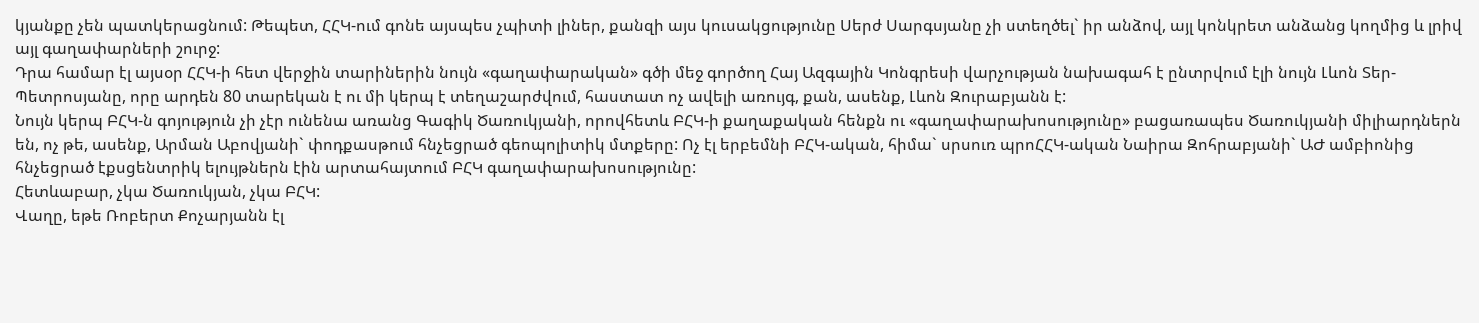կյանքը չեն պատկերացնում: Թեպետ, ՀՀԿ-ում գոնե այսպես չպիտի լիներ, քանզի այս կուսակցությունը Սերժ Սարգսյանը չի ստեղծել` իր անձով, այլ կոնկրետ անձանց կողմից և լրիվ այլ գաղափարների շուրջ:
Դրա համար էլ այսօր ՀՀԿ-ի հետ վերջին տարիներին նույն «գաղափարական» գծի մեջ գործող Հայ Ազգային Կոնգրեսի վարչության նախագահ է ընտրվում էլի նույն Լևոն Տեր-Պետրոսյանը, որը արդեն 80 տարեկան է ու մի կերպ է տեղաշարժվում, հաստատ ոչ ավելի առույգ, քան, ասենք, Լևոն Զուրաբյանն է:
Նույն կերպ ԲՀԿ-ն գոյություն չի չէր ունենա առանց Գագիկ Ծառուկյանի, որովհետև ԲՀԿ-ի քաղաքական հենքն ու «գաղափարախոսությունը» բացառապես Ծառուկյանի միլիարդներն են, ոչ թե, ասենք, Արման Աբովյանի` փոդքասթում հնչեցրած գեոպոլիտիկ մտքերը: Ոչ էլ երբեմնի ԲՀԿ-ական, հիմա` սրսուռ պրոՀՀԿ-ական Նաիրա Զոհրաբյանի` ԱԺ ամբիոնից հնչեցրած էքսցենտրիկ ելույթներն էին արտահայտում ԲՀԿ գաղափարախոսությունը:
Հետևաբար, չկա Ծառուկյան, չկա ԲՀԿ:
Վաղը, եթե Ռոբերտ Քոչարյանն էլ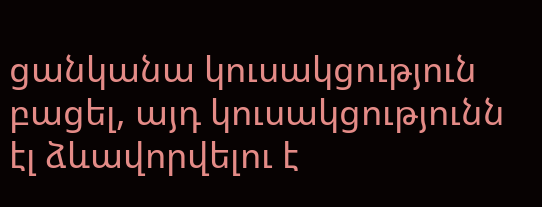ցանկանա կուսակցություն բացել, այդ կուսակցությունն էլ ձևավորվելու է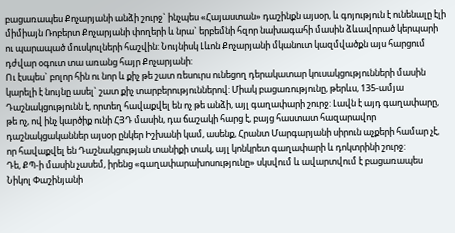բացառապես Քոչարյանի անձի շուրջ` ինչպես «Հայաստան» դաշինքն այսօր, և գոյություն է ունենալը էլի միմիայն Ռոբերտ Քոչարյանի փողերի և նրա` երբեմնի հզոր նախագահի մասին ձևավորած կերպարի ու պարապած մուսկուլների հաշվին: Նույնիսկ Լևոն Քոչարյանի մկանուտ կազմվածքն այս հարցում դժվար օգուտ տա առանց հայր Քոչարյանի:
Ու էսպես` բոլոր հին ու նոր և քիչ թե շատ ռեսուրս ունեցող դերակատար կուսակցությունների մասին կարելի է նույնը ասել` շատ քիչ տարբերություններով: Միակ բացառությունը, թերևս, 135-ամյա Դաշնակցությունն է, որտեղ հավաքվել են ոչ թե անձի, այլ գաղափարի շուրջ: Լավն է այդ գաղափարը, թե ոչ, ով ինչ կարծիք ունի ՀՅԴ մասին, դա ճաշակի հարց է, բայց հաստատ հազարավոր դաշնակցականներ այսօր ընկեր Իշխանի կամ, ասենք, Հրանտ Մարգարյանի սիրուն աչքերի համար չէ, որ հավաքվել են Դաշնակցության տանիքի տակ, այլ կոնկրետ գաղափարի և դոկտրինի շուրջ:
Դե, ՔՊ-ի մասին չասեմ, իրենց «գաղափարախոսությունը» սկսվում և ավարտվում է բացառապես Նիկոլ Փաշինյանի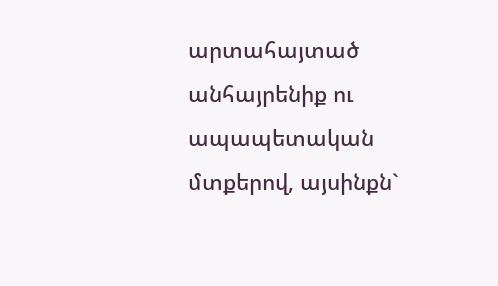արտահայտած անհայրենիք ու ապապետական մտքերով, այսինքն`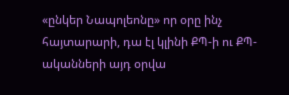«ընկեր Նապոլեոնը» որ օրը ինչ հայտարարի, դա էլ կլինի ՔՊ-ի ու ՔՊ-ականների այդ օրվա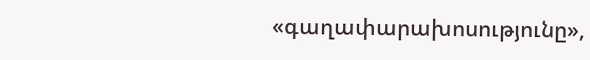«գաղափարախոսությունը»,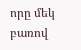որը մեկ բառով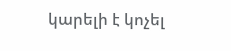կարելի է կոչել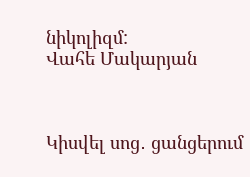նիկոլիզմ:
Վահե Մակարյան



Կիսվել սոց․ ցանցերում